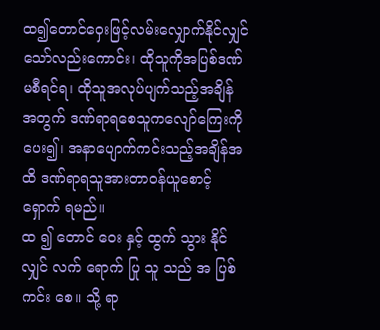ထ၍တောင်ဝှေးဖြင့်လမ်းလျှောက်နိုင်လျှင် သော်လည်းကောင်း၊ ထိုသူကိုအပြစ်ဒဏ် မစီရင်ရ၊ ထိုသူအလုပ်ပျက်သည့်အချိန် အတွက် ဒဏ်ရာရစေသူကလျော်ကြေးကို ပေး၍၊ အနာပျောက်ကင်းသည့်အချိန်အထိ ဒဏ်ရာရသူအားတာဝန်ယူစောင့်ရှောက် ရမည်။
ထ ၍ တောင် ဝေး နှင့် ထွက် သွား နိုင် လျှင် လက် ရောက် ပြု သူ သည် အ ပြစ် ကင်း စေ။ သို့ ရာ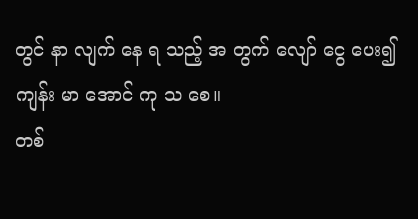တွင် နာ လျက် နေ ရ သည့် အ တွက် လျော် ငွေ ပေး၍ ကျန်း မာ အောင် ကု သ စေ။
တစ်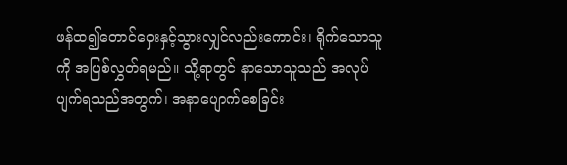ဖန်ထ၍တောင်ဝှေးနှင့်သွားလျှင်လည်းကောင်း၊ ရိုက်သောသူကို အပြစ်လွှတ်ရမည်။ သို့ရာတွင် နာသောသူသည် အလုပ်ပျက်ရသည်အတွက်၊ အနာပျောက်စေခြင်း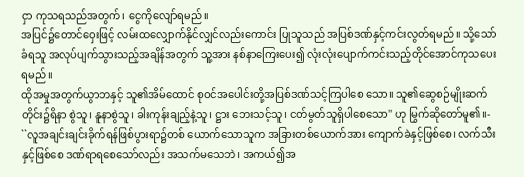ငှာ ကုသရသည်အတွက်၊ ငွေကိုလျော်ရမည်။
အပြင်၌တောင်ဝှေးဖြင့် လမ်းထလျှောက်နိုင်လျှင်လည်းကောင်း ပြုသူသည် အပြစ်ဒဏ်နှင့်ကင်းလွတ်ရမည်။ သို့သော် ခံရသူ အလုပ်ပျက်သွားသည့်အချိန်အတွက် သူ့အား နစ်နာကြေးပေး၍ လုံးလုံးပျောက်ကင်းသည့်တိုင်အောင်ကုသပေးရမည်။
ထိုအမှုအတွက်ယွာဘနှင့် သူ၏အိမ်ထောင် စုဝင်အပေါင်းတို့အပြစ်ဒဏ်သင့်ကြပါစေ သော။ သူ၏ဆွေစဉ်မျိုးဆက်တိုင်း၌ရိနာ စွဲသူ၊ နူနာစွဲသူ၊ ခါးကုန်းချည့်နဲ့သူ၊ ဋ္ဌား ဘေးသင့်သူ၊ ငတ်မွတ်သူရှိပါစေသော'' ဟု မြွက်ဆိုတော်မူ၏။-
``လူအချင်းချင်းခိုက်ရန်ဖြစ်ပွားရာ၌တစ် ယောက်သောသူက အခြားတစ်ယောက်အား ကျောက်ခဲနှင့်ဖြစ်စေ၊ လက်သီးနှင့်ဖြစ်စေ ဒဏ်ရာရစေသော်လည်း အသက်မသေဘဲ၊ အကယ်၍အ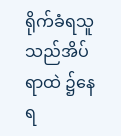ရိုက်ခံရသူသည်အိပ်ရာထဲ ၌နေရ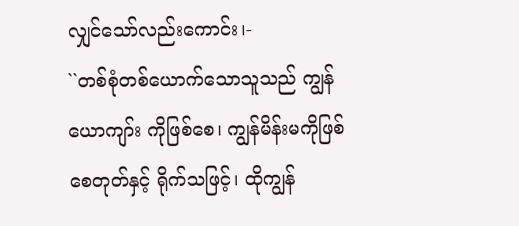လျှင်သော်လည်းကောင်း၊-
``တစ်စုံတစ်ယောက်သောသူသည် ကျွန်ယောကျာ်း ကိုဖြစ်စေ၊ ကျွန်မိန်းမကိုဖြစ်စေတုတ်နှင့် ရိုက်သဖြင့်၊ ထိုကျွန်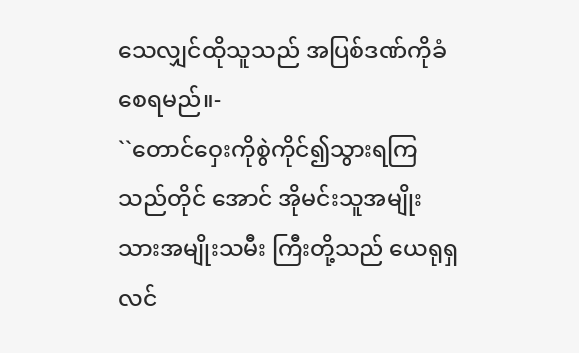သေလျှင်ထိုသူသည် အပြစ်ဒဏ်ကိုခံစေရမည်။-
``တောင်ဝှေးကိုစွဲကိုင်၍သွားရကြသည်တိုင် အောင် အိုမင်းသူအမျိုးသားအမျိုးသမီး ကြီးတို့သည် ယေရုရှလင်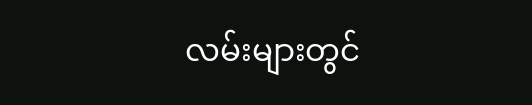လမ်းများတွင်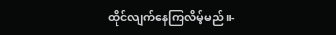ထိုင်လျက်နေကြလိမ့်မည်။-